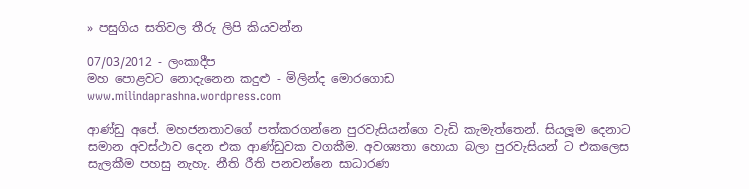» පසුගිය සතිවල තීරු ලිපි කියවන්න

07/03/2012 - ලංකාදීප
මහ පොළවට නොදැනෙන කදුළු - මිලින්ද මොරගොඩ
www.milindaprashna.wordpress.com

ආණ්ඩු අපේ. මහජනතාවගේ පත්කරගන්නෙ පුරවැසියන්ගෙ වැඩි කැමැත්තෙන්. සියලූම දෙනාට සමාන අවස්ථාව දෙන එක ආණ්ඩුවක වගකීම. අවශ්‍යතා හොයා බලා පුරවැසියන් ට එකලෙස සැලකීම පහසු නැහැ. නීති රීති පනවන්නෙ සාධාරණ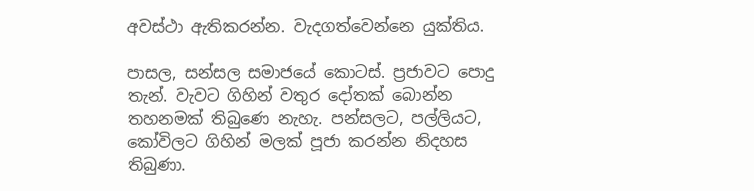අවස්ථා ඇතිකරන්න. වැදගත්වෙන්නෙ යුක්තිය.

පාසල, සන්සල සමාජයේ කොටස්. ප්‍රජාවට පොදු තැන්. වැවට ගිහින් වතුර දෝතක් බොන්න තහනමක් තිබුණෙ නැහැ. පන්සලට, පල්ලියට, කෝවිලට ගිහින් මලක් පූජා කරන්න නිදහස තිබුණා.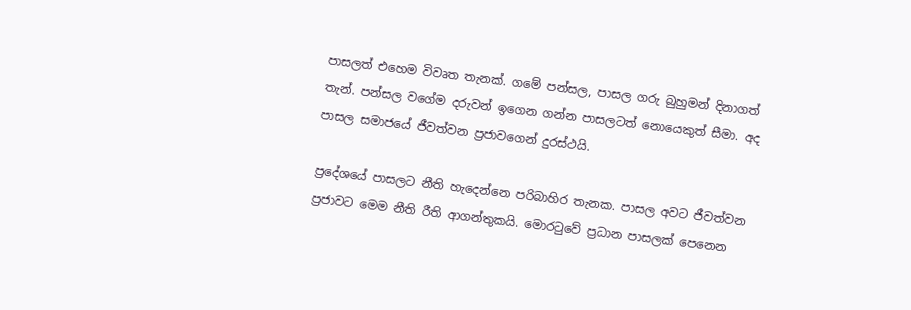පාසලත් එහෙම විවෘත තැනක්. ගමේ පන්සල, පාසල ගරු බුහුමන් දිනාගත් තැන්. පන්සල වගේම දරුවන් ඉගෙන ගන්න පාසලටත් නොයෙකුත් සීමා. අද පාසල සමාජයේ ජීවත්වන ප්‍රජාවගෙන් දුරස්ථයි.

ප්‍රදේශයේ පාසලට නීති හැදෙන්නෙ පරිබාහිර තැනක. පාසල අවට ජීවත්වන ප්‍රජාවට මෙම නීති රීති ආගන්තුකයි. මොරටුවේ ප්‍රධාන පාසලක් පෙනෙන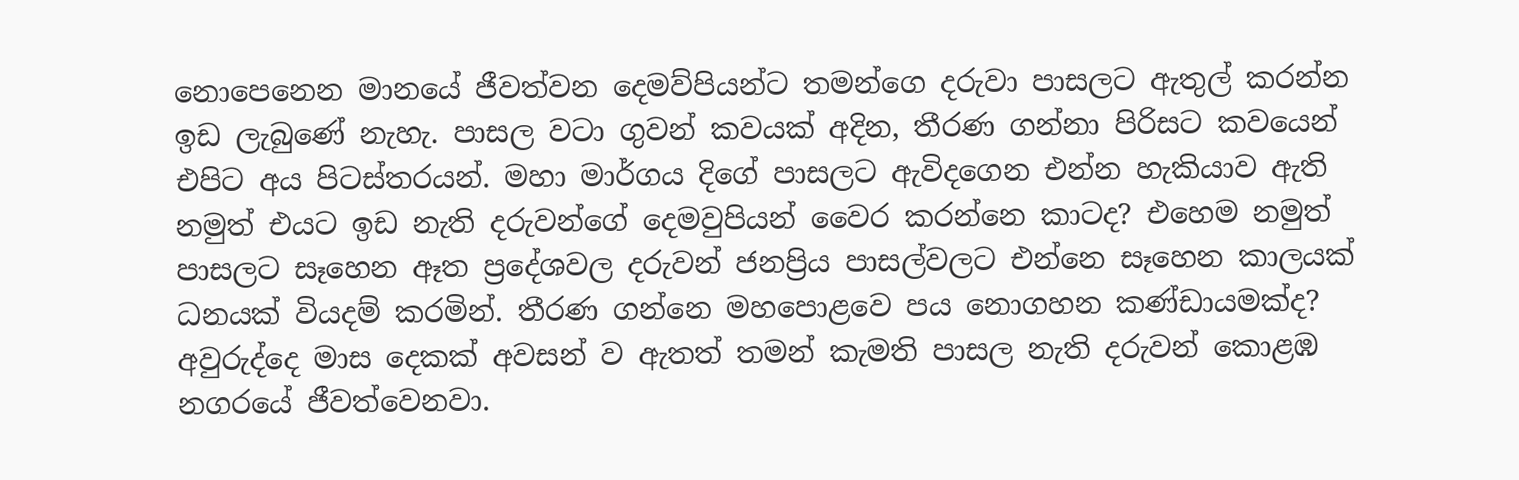නොපෙනෙන මානයේ ජීවත්වන දෙමව්පියන්ට තමන්ගෙ දරුවා පාසලට ඇතුල් කරන්න ඉඩ ලැබුණේ නැහැ. පාසල වටා ගුවන් කවයක් අදින, තීරණ ගන්නා පිරිසට කවයෙන් එපිට අය පිටස්තරයන්. මහා මාර්ගය දිගේ පාසලට ඇවිදගෙන එන්න හැකියාව ඇති නමුත් එයට ඉඩ නැති දරුවන්ගේ දෙමවුපියන් වෛර කරන්නෙ කාටද? එහෙම නමුත් පාසලට සෑහෙන ඈත ප්‍රදේශවල දරුවන් ජනප්‍රිය පාසල්වලට එන්නෙ සෑහෙන කාලයක් ධනයක් වියදම් කරමින්. තීරණ ගන්නෙ මහපොළවෙ පය නොගහන කණ්ඩායමක්ද? අවුරුද්දෙ මාස දෙකක් අවසන් ව ඇතත් තමන් කැමති පාසල නැති දරුවන් කොළඹ නගරයේ ජීවත්වෙනවා.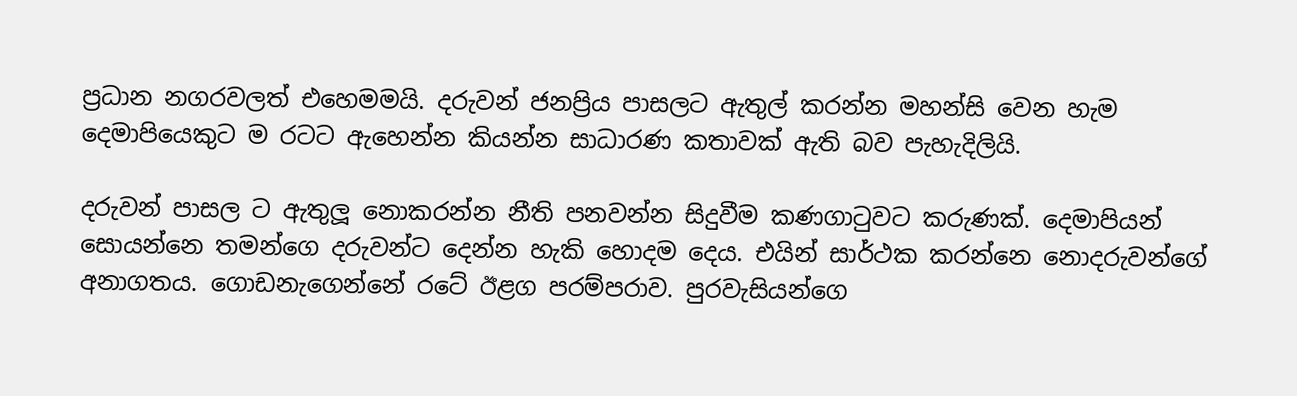ප්‍රධාන නගරවලත් එහෙමමයි. දරුවන් ජනප්‍රිය පාසලට ඇතුල් කරන්න මහන්සි වෙන හැම දෙමාපියෙකුට ම රටට ඇහෙන්න කියන්න සාධාරණ කතාවක් ඇති බව පැහැදිලියි.

දරුවන් පාසල ට ඇතුලූ නොකරන්න නීති පනවන්න සිදුවීම කණගාටුවට කරුණක්. දෙමාපියන් සොයන්නෙ තමන්ගෙ දරුවන්ට දෙන්න හැකි හොදම දෙය. එයින් සාර්ථක කරන්නෙ නොදරුවන්ගේ අනාගතය. ගොඩනැගෙන්නේ රටේ ඊළග පරම්පරාව. පුරවැසියන්ගෙ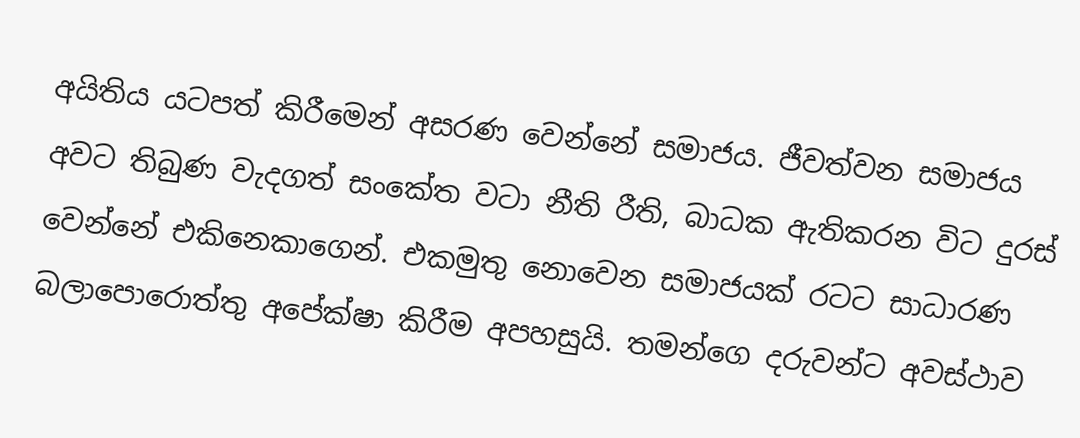අයිතිය යටපත් කිරීමෙන් අසරණ වෙන්නේ සමාජය. ජීවත්වන සමාජය අවට තිබුණ වැදගත් සංකේත වටා නීති රීති, බාධක ඇතිකරන විට දුරස් වෙන්නේ එකිනෙකාගෙන්. එකමුතු නොවෙන සමාජයක් රටට සාධාරණ බලාපොරොත්තු අපේක්ෂා කිරීම අපහසුයි. තමන්ගෙ දරුවන්ට අවස්ථාව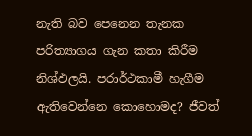නැති බව පෙනෙන තැනක පරිත්‍යාගය ගැන කතා කිරීම නිශ්ඵලයි. පරාර්ථකාමී හැගීම ඇතිවෙන්නෙ කොහොමද? ජීවත්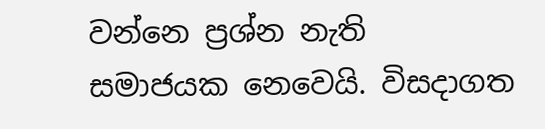වන්නෙ ප්‍රශ්න නැති සමාජයක නෙවෙයි. විසදාගත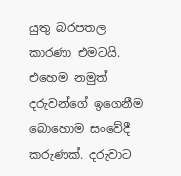යුතු බරපතල කාරණා එමටයි. එහෙම නමුත් දරුවන්ගේ ඉගෙනීම බොහොම සංවේදී කරුණක්. දරුවාට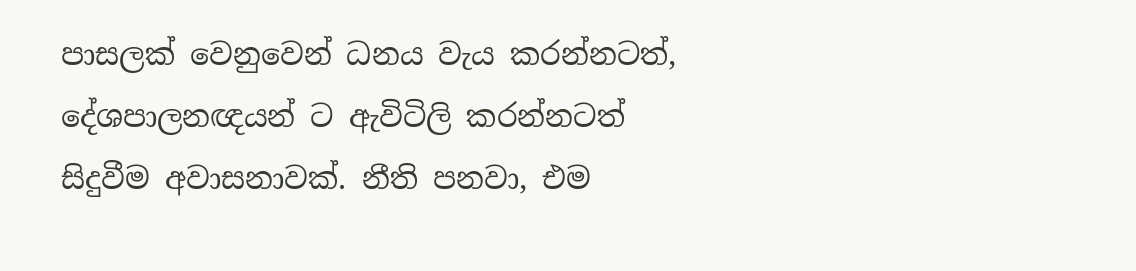පාසලක් වෙනුවෙන් ධනය වැය කරන්නටත්, දේශපාලනඥයන් ට ඇවිටිලි කරන්නටත් සිදුවීම අවාසනාවක්. නීති පනවා, එම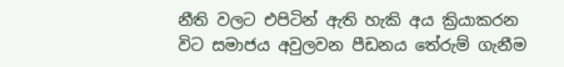නීති වලට එපිටින් ඇති හැකි අය ක්‍රියාකරන විට සමාජය අවුලවන පීඩනය තේරුම් ගැනීම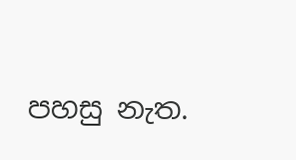පහසු නැත.